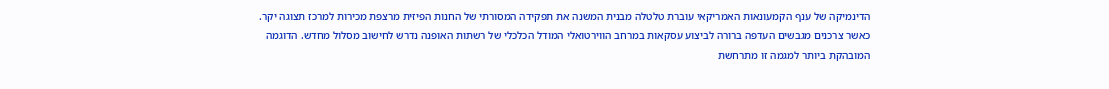הדינמיקה של ענף הקמעונאות האמריקאי עוברת טלטלה מבנית המשנה את תפקידה המסורתי של החנות הפיזית מרצפת מכירות למרכז תצוגה יקר. כאשר צרכנים מגבשים העדפה ברורה לביצוע עסקאות במרחב הווירטואלי המודל הכלכלי של רשתות האופנה נדרש לחישוב מסלול מחדש. הדוגמה המובהקת ביותר למגמה זו מתרחשת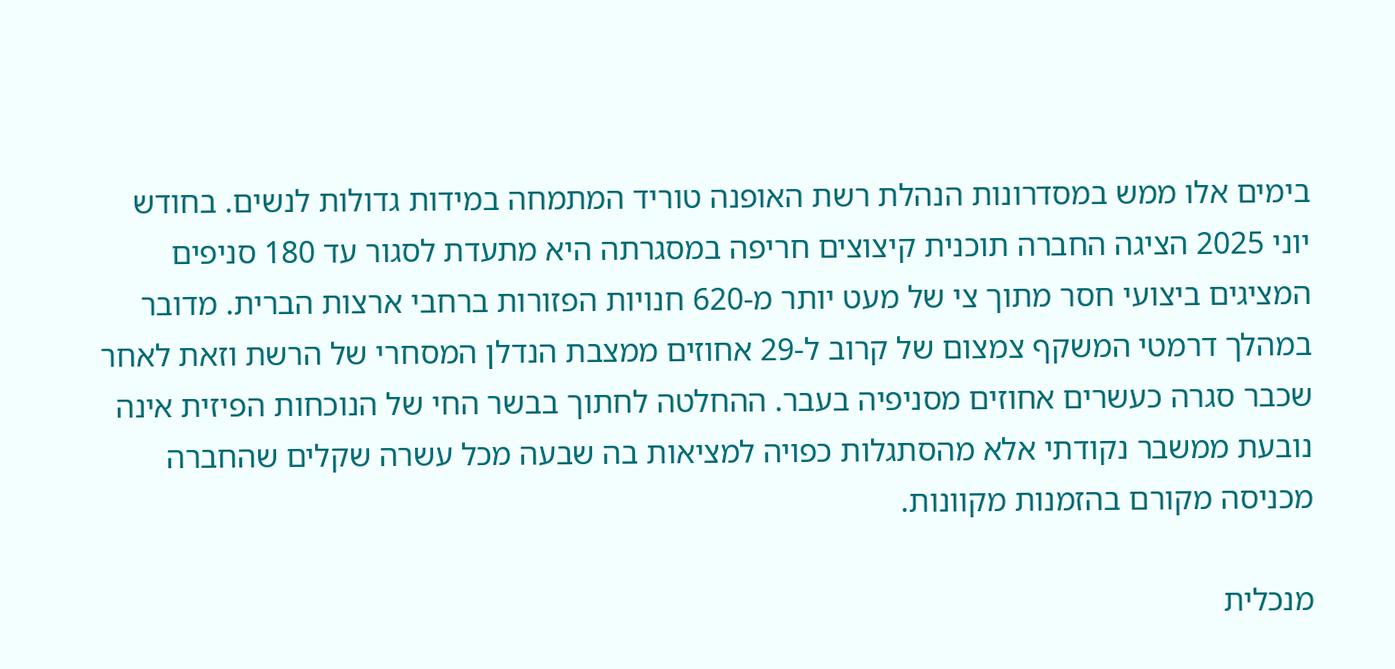בימים אלו ממש במסדרונות הנהלת רשת האופנה טוריד המתמחה במידות גדולות לנשים. בחודש יוני 2025 הציגה החברה תוכנית קיצוצים חריפה במסגרתה היא מתעדת לסגור עד 180 סניפים המציגים ביצועי חסר מתוך צי של מעט יותר מ-620 חנויות הפזורות ברחבי ארצות הברית. מדובר במהלך דרמטי המשקף צמצום של קרוב ל-29 אחוזים ממצבת הנדלן המסחרי של הרשת וזאת לאחר שכבר סגרה כעשרים אחוזים מסניפיה בעבר. ההחלטה לחתוך בבשר החי של הנוכחות הפיזית אינה נובעת ממשבר נקודתי אלא מהסתגלות כפויה למציאות בה שבעה מכל עשרה שקלים שהחברה מכניסה מקורם בהזמנות מקוונות.

מנכלית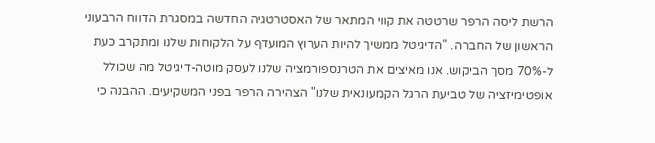הרשת ליסה הרפר שרטטה את קווי המתאר של האסטרטגיה החדשה במסגרת הדווח הרבעוני הראשון של החברה. "הדיגיטל ממשיך להיות הערוץ המועדף על הלקוחות שלנו ומתקרב כעת ל-70% מסך הביקוש. אנו מאיצים את הטרנספורמציה שלנו לעסק מוטה-דיגיטל מה שכולל אופטימיזציה של טביעת הרגל הקמעונאית שלנו" הצהירה הרפר בפני המשקיעים. ההבנה כי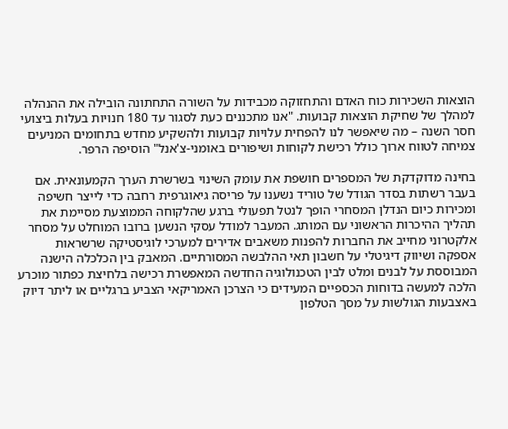הוצאות השכירות כוח האדם והתחזוקה מכבידות על השורה התחתונה הובילה את ההנהלה למהלך של שחיקת הוצאות קבועות. "אנו מתכננים כעת לסגור עד 180 חנויות בעלות ביצועי חסר השנה – מה שיאפשר לנו להפחית עלויות קבועות ולהשקיע מחדש בתחומים המניעים צמיחה לטווח ארוך כולל רכישת לקוחות ושיפורים באומני-צ'אנל" הוסיפה הרפר.

בחינה מדוקדקת של המספרים חושפת את עומק השינוי בשרשרת הערך הקמעונאית. אם בעבר רשתות בסדר הגודל של טוריד נשענו על פריסה גיאוגרפית רחבה כדי לייצר חשיפה ומכירות כיום הנדלן המסחרי הופך לנטל תפעולי ברגע שהלקוחה הממוצעת מסיימת את תהליך ההיכרות הראשוני עם המותג. המעבר למודל עסקי הנשען ברובו המוחלט על מסחר אלקטרוני מחייב את החברות להפנות משאבים אדירים למערכי לוגיסטיקה שרשראות אספקה ושיווק דיגיטלי על חשבון תאי ההלבשה המסורתיים. המאבק בין הכלכלה הישנה המבוססת על לבנים ומלט לבין הטכנולוגיה החדשה המאפשרת רכישה בלחיצת כפתור מוכרע הלכה למעשה בדוחות הכספיים המעידים כי הצרכן האמריקאי הצביע ברגליים או ליתר דיוק באצבעות הגולשות על מסך הטלפון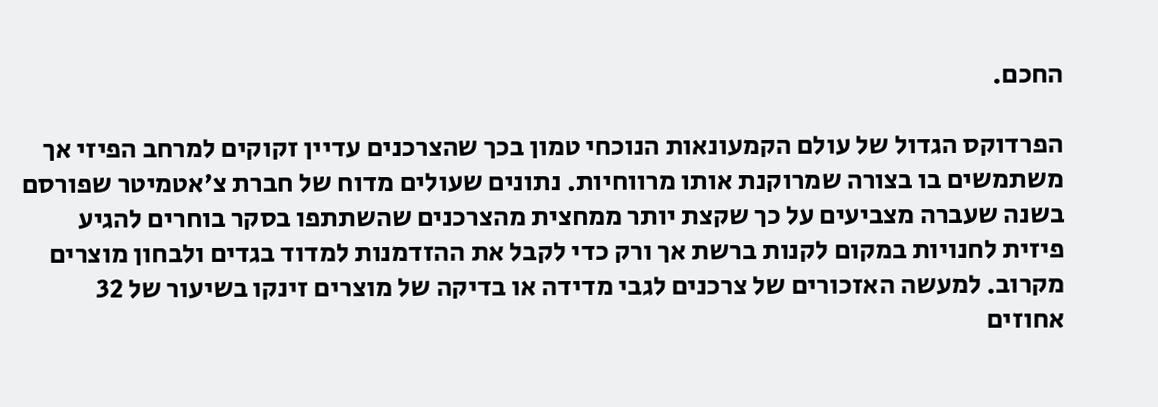החכם.

הפרדוקס הגדול של עולם הקמעונאות הנוכחי טמון בכך שהצרכנים עדיין זקוקים למרחב הפיזי אך משתמשים בו בצורה שמרוקנת אותו מרווחיות. נתונים שעולים מדוח של חברת צ'אטמיטר שפורסם בשנה שעברה מצביעים על כך שקצת יותר ממחצית מהצרכנים שהשתתפו בסקר בוחרים להגיע פיזית לחנויות במקום לקנות ברשת אך ורק כדי לקבל את ההזדמנות למדוד בגדים ולבחון מוצרים מקרוב. למעשה האזכורים של צרכנים לגבי מדידה או בדיקה של מוצרים זינקו בשיעור של 32 אחוזים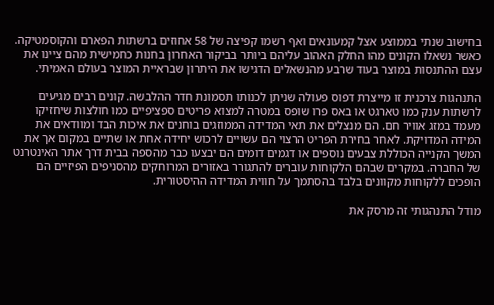בחישוב שנתי בממוצע אצל קמעונאים ואף רשמו קפיצה של 58 אחוזים ברשתות הפארם והקוסמטיקה. כאשר נשאלו הקונים מהו החלק האהוב עליהם ביותר בביקור האחרון בחנות כחמישית מהם ציינו את עצם ההתנסות במוצר בעוד שרבע מהנשאלים הדגישו את היתרון שבראיית המוצר בעולם האמיתי.

התנהגות צרכנית זו מייצרת דפוס פעולה שניתן לכנותו תסמונת חדר ההלבשה. קונים רבים מגיעים לרשתות ענק כמו טארגט או באס פרו שופס במטרה למצוא פריטים ספציפיים כמו חולצות שיחזיקו מעמד במזג אוויר חם. הם מנצלים את תאי המדידה הממוזגים בוחנים את איכות הבד ומוודאים את המידה המדויקת. לאחר בחירת הפריט הרצוי הם עשויים לרכוש יחידה אחת או שתיים במקום אך את המשך הקנייה הכוללת צבעים נוספים או דגמים דומים הם יבצעו כבר מהספה בבית דרך אתר האינטרנט של החברה. במקרים שבהם הלקוחות עוברים להתגורר באזורים המרוחקים מהסניפים הפיזיים הם הופכים ללקוחות מקוונים בלבד בהסתמך על חווית המדידה ההיסטורית.

מודל התנהגותי זה מרסק את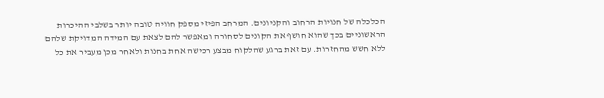הכלכלה של חנויות הרחוב והקניונים. המרחב הפיזי מספק חוויה טובה יותר בשלבי ההיכרות הראשוניים בכך שהוא חושף את הקונים לסחורה ומאפשר להם לצאת עם המידה המדויקת שלהם ללא חשש מהחזרות. עם זאת ברגע שהלקוח מבצע רכישה אחת בחנות ולאחר מכן מעביר את כל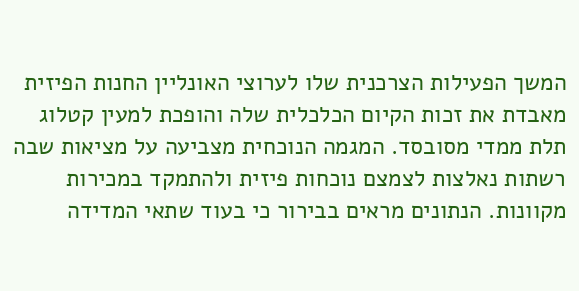המשך הפעילות הצרכנית שלו לערוצי האונליין החנות הפיזית מאבדת את זכות הקיום הכלכלית שלה והופכת למעין קטלוג תלת ממדי מסובסד. המגמה הנוכחית מצביעה על מציאות שבה רשתות נאלצות לצמצם נוכחות פיזית ולהתמקד במכירות מקוונות. הנתונים מראים בבירור כי בעוד שתאי המדידה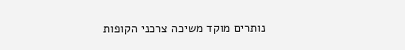נותרים מוקד משיכה צרכני הקופות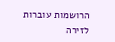הרושמות עוברות לזירה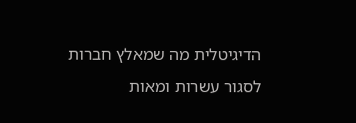הדיגיטלית מה שמאלץ חברות לסגור עשרות ומאות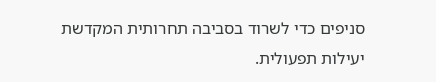סניפים כדי לשרוד בסביבה תחרותית המקדשת יעילות תפעולית.